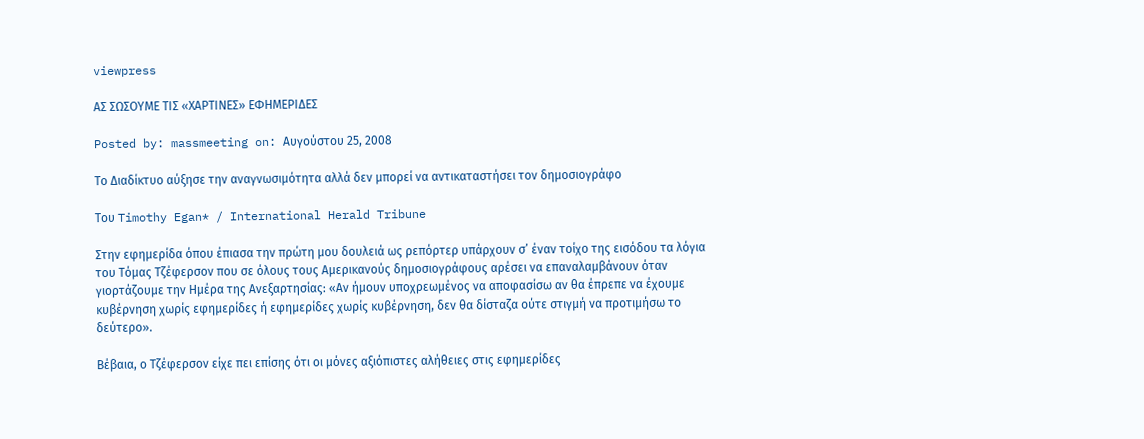viewpress

ΑΣ ΣΩΣΟΥΜΕ ΤΙΣ «ΧΑΡΤΙΝΕΣ» ΕΦΗΜΕΡΙΔΕΣ

Posted by: massmeeting on: Αυγούστου 25, 2008

Το Διαδίκτυο αύξησε την αναγνωσιμότητα αλλά δεν μπορεί να αντικαταστήσει τον δημοσιογράφο

Του Timothy Egan* / International Herald Tribune

Στην εφημερίδα όπου έπιασα την πρώτη μου δουλειά ως ρεπόρτερ υπάρχουν σ’ έναν τοίχο της εισόδου τα λόγια του Τόμας Τζέφερσον που σε όλους τους Αμερικανούς δημοσιογράφους αρέσει να επαναλαμβάνουν όταν γιορτάζουμε την Ημέρα της Ανεξαρτησίας: «Αν ήμουν υποχρεωμένος να αποφασίσω αν θα έπρεπε να έχουμε κυβέρνηση χωρίς εφημερίδες ή εφημερίδες χωρίς κυβέρνηση, δεν θα δίσταζα ούτε στιγμή να προτιμήσω το δεύτερο».

Βέβαια, ο Τζέφερσον είχε πει επίσης ότι οι μόνες αξιόπιστες αλήθειες στις εφημερίδες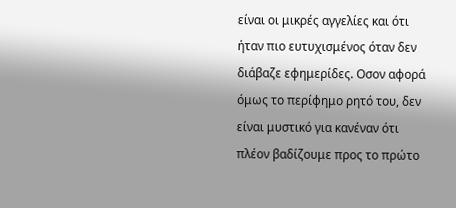είναι οι μικρές αγγελίες και ότι ήταν πιο ευτυχισμένος όταν δεν διάβαζε εφημερίδες. Οσον αφορά όμως το περίφημο ρητό του, δεν είναι μυστικό για κανέναν ότι πλέον βαδίζουμε προς το πρώτο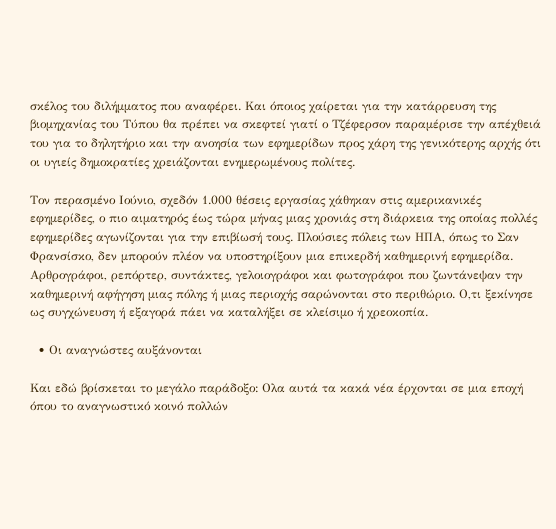σκέλος του διλήμματος που αναφέρει. Και όποιος χαίρεται για την κατάρρευση της βιομηχανίας του Τύπου θα πρέπει να σκεφτεί γιατί ο Τζέφερσον παραμέρισε την απέχθειά του για το δηλητήριο και την ανοησία των εφημερίδων προς χάρη της γενικότερης αρχής ότι οι υγιείς δημοκρατίες χρειάζονται ενημερωμένους πολίτες.

Τον περασμένο Ιούνιο, σχεδόν 1.000 θέσεις εργασίας χάθηκαν στις αμερικανικές εφημερίδες, ο πιο αιματηρός έως τώρα μήνας μιας χρονιάς στη διάρκεια της οποίας πολλές εφημερίδες αγωνίζονται για την επιβίωσή τους. Πλούσιες πόλεις των ΗΠΑ, όπως το Σαν Φρανσίσκο, δεν μπορούν πλέον να υποστηρίξουν μια επικερδή καθημερινή εφημερίδα. Αρθρογράφοι, ρεπόρτερ, συντάκτες, γελοιογράφοι και φωτογράφοι που ζωντάνεψαν την καθημερινή αφήγηση μιας πόλης ή μιας περιοχής σαρώνονται στο περιθώριο. Ο,τι ξεκίνησε ως συγχώνευση ή εξαγορά πάει να καταλήξει σε κλείσιμο ή χρεοκοπία.

  • Οι αναγνώστες αυξάνονται

Και εδώ βρίσκεται το μεγάλο παράδοξο: Ολα αυτά τα κακά νέα έρχονται σε μια εποχή όπου το αναγνωστικό κοινό πολλών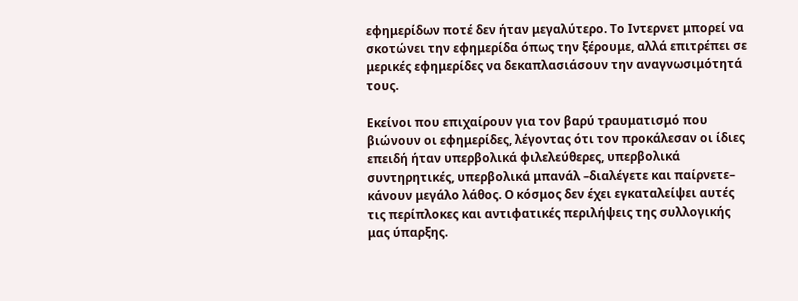εφημερίδων ποτέ δεν ήταν μεγαλύτερο. Το Ιντερνετ μπορεί να σκοτώνει την εφημερίδα όπως την ξέρουμε, αλλά επιτρέπει σε μερικές εφημερίδες να δεκαπλασιάσουν την αναγνωσιμότητά τους.

Εκείνοι που επιχαίρουν για τον βαρύ τραυματισμό που βιώνουν οι εφημερίδες, λέγοντας ότι τον προκάλεσαν οι ίδιες επειδή ήταν υπερβολικά φιλελεύθερες, υπερβολικά συντηρητικές, υπερβολικά μπανάλ –διαλέγετε και παίρνετε– κάνουν μεγάλο λάθος. Ο κόσμος δεν έχει εγκαταλείψει αυτές τις περίπλοκες και αντιφατικές περιλήψεις της συλλογικής μας ύπαρξης.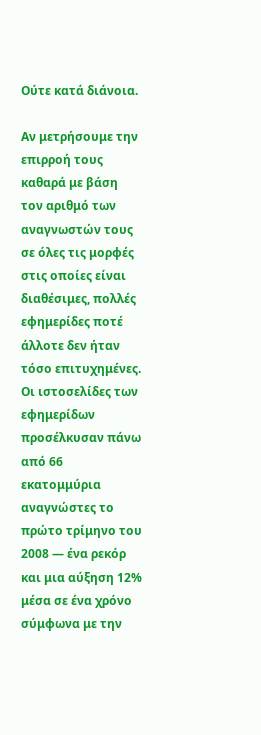Ούτε κατά διάνοια.

Αν μετρήσουμε την επιρροή τους καθαρά με βάση τον αριθμό των αναγνωστών τους σε όλες τις μορφές στις οποίες είναι διαθέσιμες, πολλές εφημερίδες ποτέ άλλοτε δεν ήταν τόσο επιτυχημένες. Οι ιστοσελίδες των εφημερίδων προσέλκυσαν πάνω από 66 εκατομμύρια αναγνώστες το πρώτο τρίμηνο του 2008 — ένα ρεκόρ και μια αύξηση 12% μέσα σε ένα χρόνο σύμφωνα με την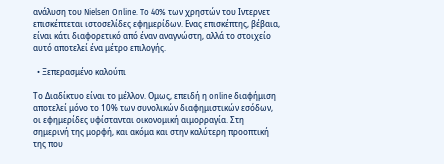ανάλυση του Nielsen Online. To 40% των χρηστών του Ιντερνετ επισκέπτεται ιστοσελίδες εφημερίδων. Ενας επισκέπτης, βέβαια, είναι κάτι διαφορετικό από έναν αναγνώστη, αλλά το στοιχείο αυτό αποτελεί ένα μέτρο επιλογής.

  • Ξεπερασμένο καλούπι

Το Διαδίκτυο είναι το μέλλον. Ομως, επειδή η online διαφήμιση αποτελεί μόνο το 10% των συνολικών διαφημιστικών εσόδων, οι εφημερίδες υφίστανται οικονομική αιμορραγία. Στη σημερινή της μορφή, και ακόμα και στην καλύτερη προοπτική της που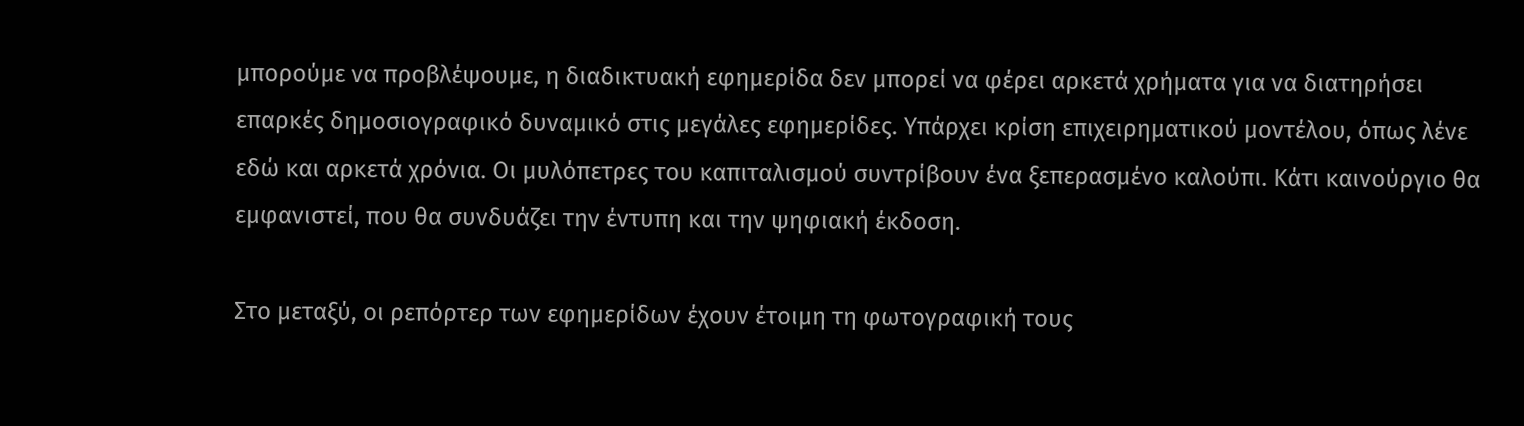μπορούμε να προβλέψουμε, η διαδικτυακή εφημερίδα δεν μπορεί να φέρει αρκετά χρήματα για να διατηρήσει επαρκές δημοσιογραφικό δυναμικό στις μεγάλες εφημερίδες. Υπάρχει κρίση επιχειρηματικού μοντέλου, όπως λένε εδώ και αρκετά χρόνια. Οι μυλόπετρες του καπιταλισμού συντρίβουν ένα ξεπερασμένο καλούπι. Κάτι καινούργιο θα εμφανιστεί, που θα συνδυάζει την έντυπη και την ψηφιακή έκδοση.

Στο μεταξύ, οι ρεπόρτερ των εφημερίδων έχουν έτοιμη τη φωτογραφική τους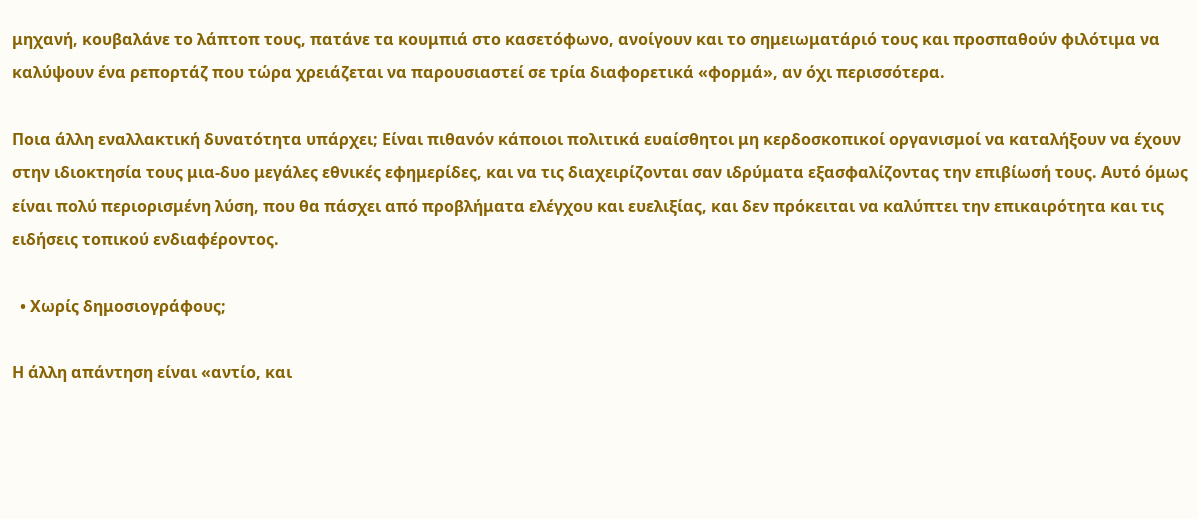μηχανή, κουβαλάνε το λάπτοπ τους, πατάνε τα κουμπιά στο κασετόφωνο, ανοίγουν και το σημειωματάριό τους και προσπαθούν φιλότιμα να καλύψουν ένα ρεπορτάζ που τώρα χρειάζεται να παρουσιαστεί σε τρία διαφορετικά «φορμά», αν όχι περισσότερα.

Ποια άλλη εναλλακτική δυνατότητα υπάρχει; Είναι πιθανόν κάποιοι πολιτικά ευαίσθητοι μη κερδοσκοπικοί οργανισμοί να καταλήξουν να έχουν στην ιδιοκτησία τους μια-δυο μεγάλες εθνικές εφημερίδες, και να τις διαχειρίζονται σαν ιδρύματα εξασφαλίζοντας την επιβίωσή τους. Αυτό όμως είναι πολύ περιορισμένη λύση, που θα πάσχει από προβλήματα ελέγχου και ευελιξίας, και δεν πρόκειται να καλύπτει την επικαιρότητα και τις ειδήσεις τοπικού ενδιαφέροντος.

  • Χωρίς δημοσιογράφους;

Η άλλη απάντηση είναι «αντίο, και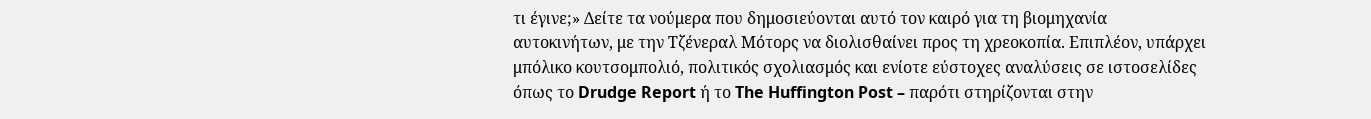τι έγινε;» Δείτε τα νούμερα που δημοσιεύονται αυτό τον καιρό για τη βιομηχανία αυτοκινήτων, με την Τζένεραλ Μότορς να διολισθαίνει προς τη χρεοκοπία. Επιπλέον, υπάρχει μπόλικο κουτσομπολιό, πολιτικός σχολιασμός και ενίοτε εύστοχες αναλύσεις σε ιστοσελίδες όπως το Drudge Report ή το The Huffington Post – παρότι στηρίζονται στην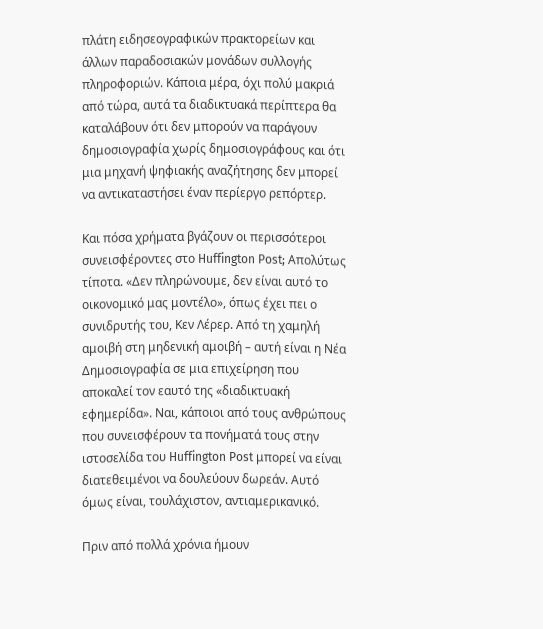πλάτη ειδησεογραφικών πρακτορείων και άλλων παραδοσιακών μονάδων συλλογής πληροφοριών. Κάποια μέρα, όχι πολύ μακριά από τώρα, αυτά τα διαδικτυακά περίπτερα θα καταλάβουν ότι δεν μπορούν να παράγουν δημοσιογραφία χωρίς δημοσιογράφους και ότι μια μηχανή ψηφιακής αναζήτησης δεν μπορεί να αντικαταστήσει έναν περίεργο ρεπόρτερ.

Και πόσα χρήματα βγάζουν οι περισσότεροι συνεισφέροντες στο Huffington Post; Απολύτως τίποτα. «Δεν πληρώνουμε, δεν είναι αυτό το οικονομικό μας μοντέλο», όπως έχει πει ο συνιδρυτής του, Κεν Λέρερ. Από τη χαμηλή αμοιβή στη μηδενική αμοιβή – αυτή είναι η Νέα Δημοσιογραφία σε μια επιχείρηση που αποκαλεί τον εαυτό της «διαδικτυακή εφημερίδα». Ναι, κάποιοι από τους ανθρώπους που συνεισφέρουν τα πονήματά τους στην ιστοσελίδα του Huffington Post μπορεί να είναι διατεθειμένοι να δουλεύουν δωρεάν. Αυτό όμως είναι, τουλάχιστον, αντιαμερικανικό.

Πριν από πολλά χρόνια ήμουν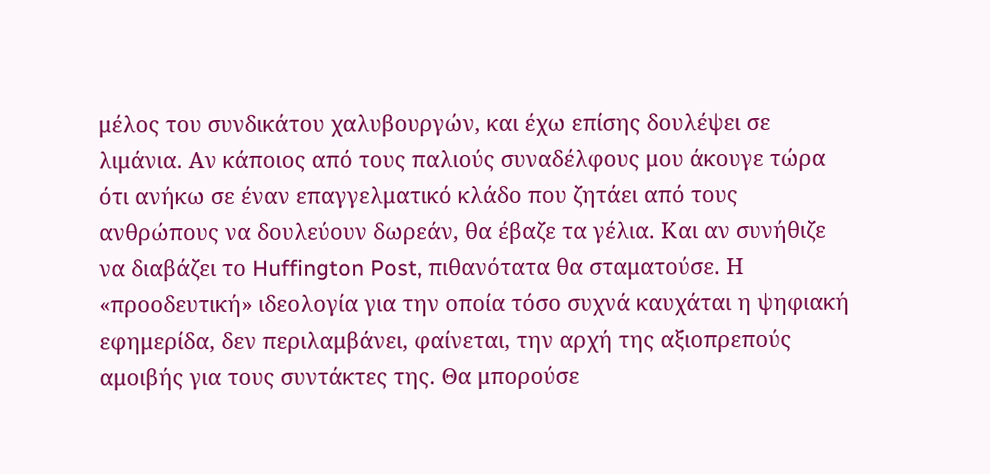μέλος του συνδικάτου χαλυβουργών, και έχω επίσης δουλέψει σε λιμάνια. Αν κάποιος από τους παλιούς συναδέλφους μου άκουγε τώρα ότι ανήκω σε έναν επαγγελματικό κλάδο που ζητάει από τους ανθρώπους να δουλεύουν δωρεάν, θα έβαζε τα γέλια. Και αν συνήθιζε να διαβάζει το Huffington Post, πιθανότατα θα σταματούσε. Η «προοδευτική» ιδεολογία για την οποία τόσο συχνά καυχάται η ψηφιακή εφημερίδα, δεν περιλαμβάνει, φαίνεται, την αρχή της αξιοπρεπούς αμοιβής για τους συντάκτες της. Θα μπορούσε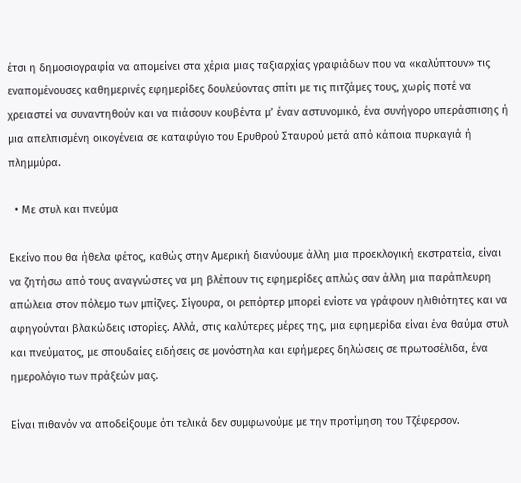έτσι η δημοσιογραφία να απομείνει στα χέρια μιας ταξιαρχίας γραφιάδων που να «καλύπτουν» τις εναπομένουσες καθημερινές εφημερίδες δουλεύοντας σπίτι με τις πιτζάμες τους, χωρίς ποτέ να χρειαστεί να συναντηθούν και να πιάσουν κουβέντα μ’ έναν αστυνομικό, ένα συνήγορο υπεράσπισης ή μια απελπισμένη οικογένεια σε καταφύγιο του Ερυθρού Σταυρού μετά από κάποια πυρκαγιά ή πλημμύρα.

  • Με στυλ και πνεύμα

Εκείνο που θα ήθελα φέτος, καθώς στην Αμερική διανύουμε άλλη μια προεκλογική εκστρατεία, είναι να ζητήσω από τους αναγνώστες να μη βλέπουν τις εφημερίδες απλώς σαν άλλη μια παράπλευρη απώλεια στον πόλεμο των μπίζνες. Σίγουρα, οι ρεπόρτερ μπορεί ενίοτε να γράφουν ηλιθιότητες και να αφηγούνται βλακώδεις ιστορίες. Αλλά, στις καλύτερες μέρες της, μια εφημερίδα είναι ένα θαύμα στυλ και πνεύματος, με σπουδαίες ειδήσεις σε μονόστηλα και εφήμερες δηλώσεις σε πρωτοσέλιδα, ένα ημερολόγιο των πράξεών μας.

Είναι πιθανόν να αποδείξουμε ότι τελικά δεν συμφωνούμε με την προτίμηση του Τζέφερσον.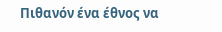Πιθανόν ένα έθνος να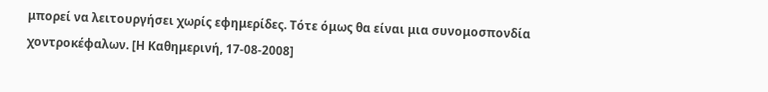μπορεί να λειτουργήσει χωρίς εφημερίδες. Τότε όμως θα είναι μια συνομοσπονδία χοντροκέφαλων. [Η Καθημερινή, 17-08-2008]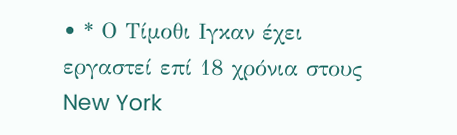• * Ο Τίμοθι Ιγκαν έχει εργαστεί επί 18 χρόνια στους New York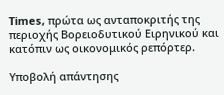Times, πρώτα ως ανταποκριτής της περιοχής Βορειοδυτικού Ειρηνικού και κατόπιν ως οικονομικός ρεπόρτερ.

Υποβολή απάντησης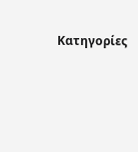Κατηγορίες